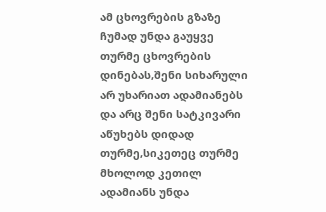ამ ცხოვრების გზაზე ჩუმად უნდა გაუყვე თურმე ცხოვრების დინებას,შენი სიხარული არ უხარიათ ადამიანებს და არც შენი სატკივარი აწუხებს დიდად თურმე,სიკეთეც თურმე მხოლოდ კეთილ ადამიანს უნდა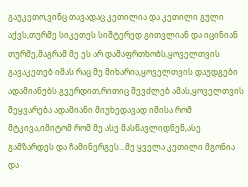გაუკეთო,ვინც თავადაც კეთილია და კეთილი გული აქვს,თურმე სიკეთეს სიშტერედ გითვლიან და იცინიან თურმე,მაგრამ მე ეს არ დამაფრთხობს,ყოველთვის გავაკეთებ იმას რაც მე მიხარია,ყოველთვის დაუდგები ადამიანებს გვერდით,რითიც შევძლებ ამას,ყოველთვის მეყვარება ადამიანი მიუხედავად იმისა რომ მტკივა,იმიტომ რომ მე ასე მასწავლიდნენ,ასე გამზარდეს და ჩამინერგეს...მე ყველა კეთილი მგონია და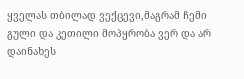ყველას თბილად ვექცევი,მაგრამ ჩემი გული და კეთილი მოპყრობა ვერ და არ დაინახეს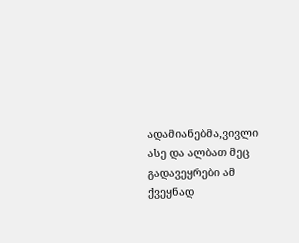ადამიანებმა,ვივლი ასე და ალბათ მეც გადავეყრები ამ ქვეყნად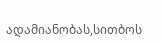ადამიანობას,სითბოს